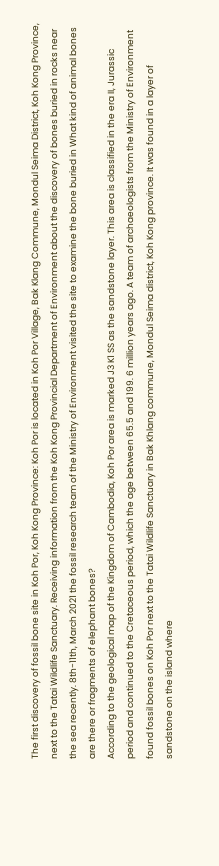The first discovery of fossil bone site in Koh Por, Koh Kong Province: Koh Por is located in Koh Por Village, Bak Klang Commune, Mondul Seima District, Koh Kong Province, next to the Tatai Wildlife Sanctuary. Receiving information from the Koh Kong Provincial Department of Environment about the discovery of bones buried in rocks near the sea recently. 8th-11th, March 2021 the fossil research team of the Ministry of Environment visited the site to examine the bone buried in What kind of animal bones are there or fragments of elephant bones?
According to the geological map of the Kingdom of Cambodia, Koh Por area is marked J3 K1 SS as the sandstone layer. This area is classified in the era II, Jurassic period and continued to the Cretaceous period, which the age between 65.5 and 199. 6 million years ago. A team of archaeologists from the Ministry of Environment found fossil bones on Koh Por next to the Tatai Wildlife Sanctuary in Bak Khlang commune, Mondul Seima district, Koh Kong province. It was found in a layer of sandstone on the island where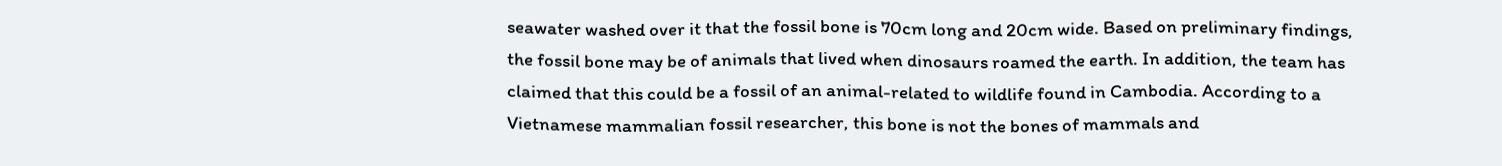seawater washed over it that the fossil bone is 70cm long and 20cm wide. Based on preliminary findings, the fossil bone may be of animals that lived when dinosaurs roamed the earth. In addition, the team has claimed that this could be a fossil of an animal-related to wildlife found in Cambodia. According to a Vietnamese mammalian fossil researcher, this bone is not the bones of mammals and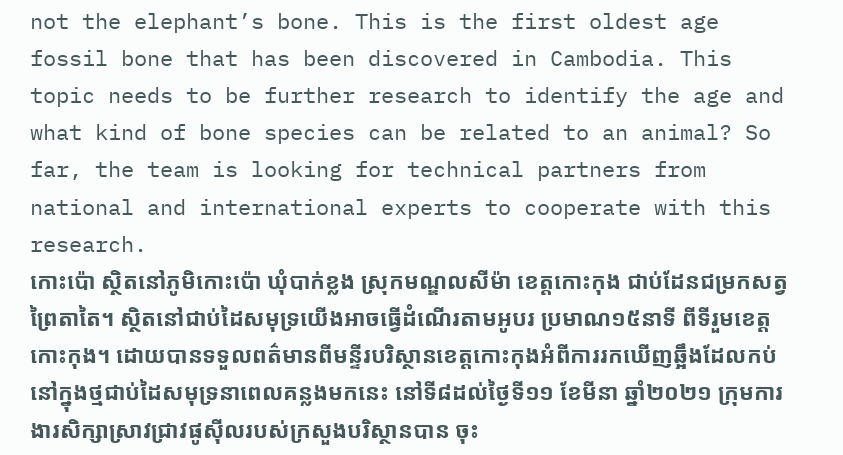not the elephant’s bone. This is the first oldest age fossil bone that has been discovered in Cambodia. This topic needs to be further research to identify the age and what kind of bone species can be related to an animal? So far, the team is looking for technical partners from national and international experts to cooperate with this research.
កោះប៉ោ ស្ថិតនៅភូមិកោះប៉ោ ឃុំបាក់ខ្លង ស្រុកមណ្ឌលសីម៉ា ខេត្តកោះកុង ជាប់ដែនជម្រកសត្វព្រៃតាតៃ។ ស្ថិតនៅជាប់ដៃសមុទ្រយើងអាចធ្វើដំណើរតាមអូបរ ប្រមាណ១៥នាទី ពីទីរួមខេត្តកោះកុង។ ដោយបានទទួលពត៌មានពីមន្ទីរបរិស្ថានខេត្តកោះកុងអំពីការរកឃើញឆ្អឹងដែលកប់នៅក្នុងថ្មជាប់ដៃសមុទ្រនាពេលគន្លងមកនេះ នៅទី៨ដល់ថ្ងៃទី១១ ខែមីនា ឆ្នាំ២០២១ ក្រុមការងារសិក្សាស្រាវជ្រាវផូស៊ីលរបស់ក្រសួងបរិស្ថានបាន ចុះ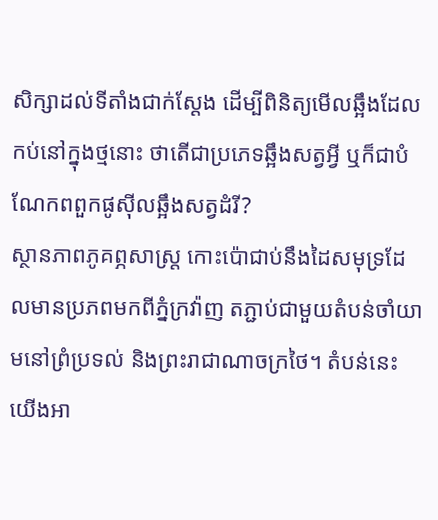សិក្សាដល់ទីតាំងជាក់ស្តែង ដើម្បីពិនិត្យមើលឆ្អឹងដែលកប់នៅក្នុងថ្មនោះ ថាតើជាប្រភេទឆ្អឹងសត្វអ្វី ឬក៏ជាបំណែកពពួកផូស៊ីលឆ្អឹងសត្វដំរី?
ស្ថានភាពភូគព្ភសាស្រ្ត កោះប៉ោជាប់នឹងដៃសមុទ្រដែលមានប្រភពមកពីភ្នំក្រវ៉ាញ តភ្ជាប់ជាមួយតំបន់ចាំយាមនៅព្រំប្រទល់ និងព្រះរាជាណាចក្រថៃ។ តំបន់នេះយើងអា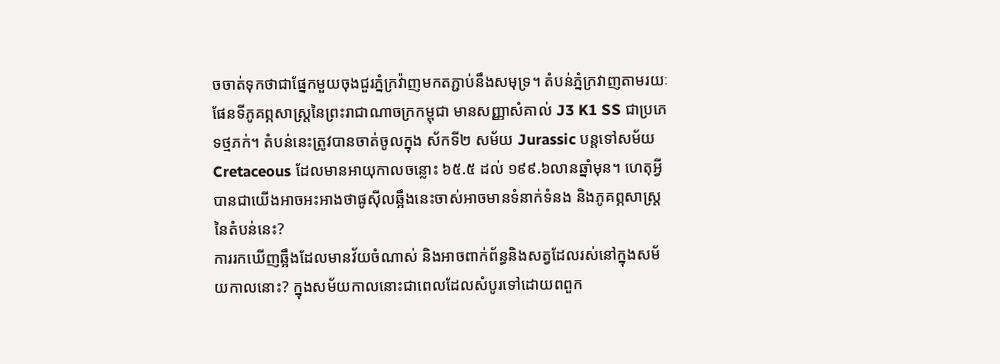ចចាត់ទុកថាជាផ្នែកមួយចុងជួរភ្នំក្រវ៉ាញមកតភ្ជាប់នឹងសមុទ្រ។ តំបន់ភ្នំក្រវាញតាមរយៈផែនទីភូគព្ភសាស្ត្រនៃព្រះរាជាណាចក្រកម្ពុជា មានសញ្ញាសំគាល់ J3 K1 SS ជាប្រភេទថ្មភក់។ តំបន់នេះត្រូវបានចាត់ចូលក្នុង ស័កទី២ សម័យ Jurassic បន្តទៅសម័យ Cretaceous ដែលមានអាយុកាលចន្លោះ ៦៥.៥ ដល់ ១៩៩.៦លានឆ្នាំមុន។ ហេតុអ្វីបានជាយើងអាចអះអាងថាផូស៊ីលឆ្អឹងនេះចាស់អាចមានទំនាក់ទំនង និងភូគព្ភសាស្ត្រនៃតំបន់នេះ?
ការរកឃើញឆ្អឹងដែលមានវ័យចំណាស់ និងអាចពាក់ព័ន្ធនិងសត្វដែលរស់នៅក្នុងសម័យកាលនោះ? ក្នុងសម័យកាលនោះជាពេលដែលសំបូរទៅដោយពពួក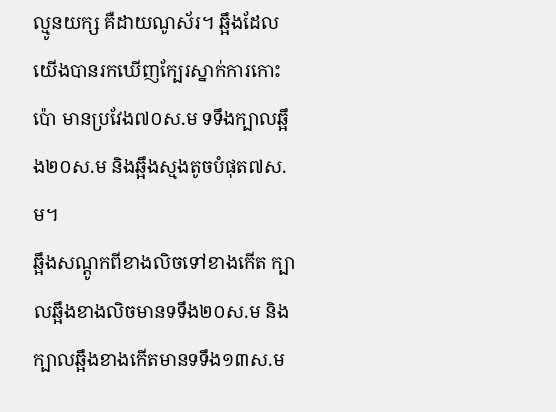ល្មូនយក្ស គឺដាយណូស័រ។ ឆ្អឹងដែលយើងបានរកឃើញក្បែរស្នាក់ការកោះប៉ោ មានប្រវែង៧០ស.ម ទទឹងក្បាលឆ្អឹង២០ស.ម និងឆ្អឹងស្មងតូចបំផុត៧ស.ម។
ឆ្អឹងសណ្តូកពីខាងលិចទៅខាងកើត ក្បាលឆ្អឹងខាងលិចមានទទឹង២០ស.ម និងក្បាលឆ្អឹងខាងកើតមានទទឹង១៣ស.ម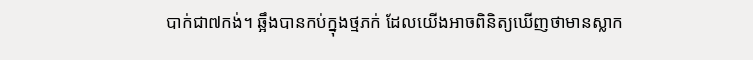បាក់ជា៧កង់។ ឆ្អឹងបានកប់ក្នុងថ្មភក់ ដែលយើងអាចពិនិត្យឃើញថាមានស្លាក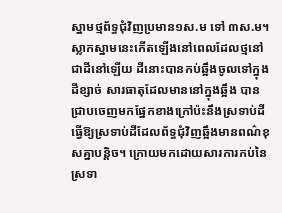ស្នាមថ្មព័ទ្ធជុំវិញប្រមាន១ស.ម ទៅ ៣ស.ម។ ស្លាកស្នាមនេះកើតឡើងនៅពេលដែលថ្មនៅជាដីនៅឡើយ ដីនោះបានកប់ឆ្អឹងចូលទៅក្នុងដីខ្សាច់ សារធាតុដែលមាននៅក្នុងឆ្អឹង បានជ្រាបចេញមកផ្នែកខាងក្រៅប៉ះនឹងស្រទាប់ដី ធ្វើឱ្យស្រទាប់ដីដែលព័ទ្ធជុំវិញឆ្អឹងមានពណ៌ខុសគ្នាបន្តិច។ ក្រោយមកដោយសារការកប់នៃស្រទា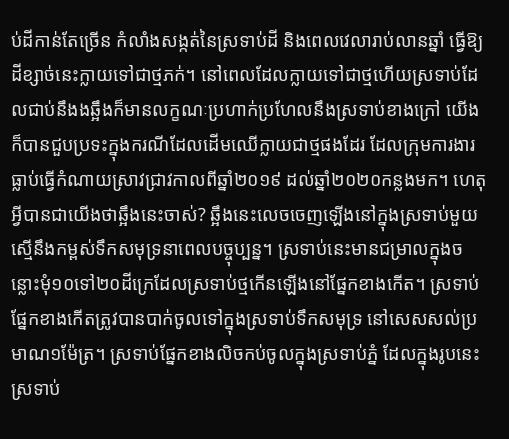ប់ដីកាន់តែច្រើន កំលាំងសង្កត់នៃស្រទាប់ដី និងពេលវេលារាប់លានឆ្នាំ ធ្វើឱ្យដីខ្សាច់នេះក្លាយទៅជាថ្មភក់។ នៅពេលដែលក្លាយទៅជាថ្មហើយស្រទាប់ដែលជាប់នឹងងឆ្អឹងក៏មានលក្ខណៈប្រហាក់ប្រហែលនឹងស្រទាប់ខាងក្រៅ យើងក៏បានជួបប្រទះក្នុងករណីដែលដើមឈើក្លាយជាថ្មផងដែរ ដែលក្រុមការងារធ្លាប់ធ្វើកំណាយស្រាវជ្រាវកាលពីឆ្នាំ២០១៩ ដល់ឆ្នាំ២០២០កន្លងមក។ ហេតុអ្វីបានជាយើងថាឆ្អឹងនេះចាស់? ឆ្អឹងនេះលេចចេញឡើងនៅក្នុងស្រទាប់មួយ ស្មើនឹងកម្ពស់ទឹកសមុទ្រនាពេលបច្ចុប្បន្ន។ ស្រទាប់នេះមានជម្រាលក្នុងចន្លោះមុំ១០ទៅ២០ដីក្រេដែលស្រទាប់ថ្មកើនឡើងនៅផ្នែកខាងកើត។ ស្រទាប់ផ្នែកខាងកើតត្រូវបានបាក់ចូលទៅក្នុងស្រទាប់ទឹកសមុទ្រ នៅសេសសល់ប្រមាណ១ម៉ែត្រ។ ស្រទាប់ផ្នែកខាងលិចកប់ចូលក្នុងស្រទាប់ភ្នំ ដែលក្នុងរូបនេះស្រទាប់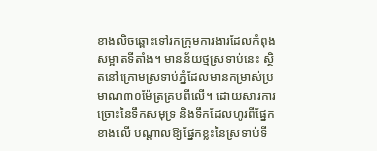ខាងលិចឆ្ពោះទៅរកក្រុមការងារដែលកំពុងសម្អាតទីតាំង។ មានន័យថ្មស្រទាប់នេះ ស្ថិតនៅក្រោមស្រទាប់ភ្នំដែលមានកម្រាស់ប្រមាណ៣០ម៉ែត្រគ្របពីលើ។ ដោយសារការច្រោះនៃទឹកសមុទ្រ និងទឹកដែលហូរពីផ្នែកខាងលើ បណ្តាលឱ្យផ្នែកខ្លះនៃស្រទាប់ទី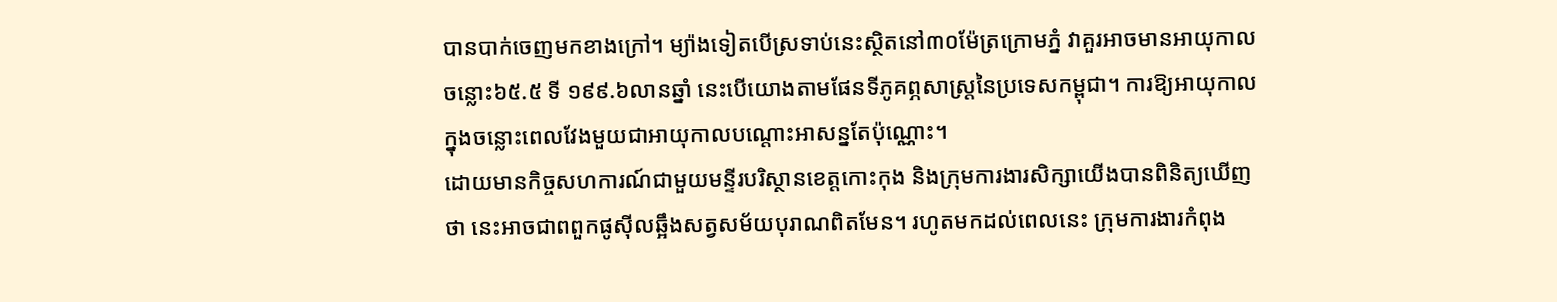បានបាក់ចេញមកខាងក្រៅ។ ម្យ៉ាងទៀតបើស្រទាប់នេះស្ថិតនៅ៣០ម៉ែត្រក្រោមភ្នំ វាគួរអាចមានអាយុកាលចន្លោះ៦៥.៥ ទី ១៩៩.៦លានឆ្នាំ នេះបើយោងតាមផែនទីភូគព្ភសាស្ត្រនៃប្រទេសកម្ពុជា។ ការឱ្យអាយុកាលក្នុងចន្លោះពេលវែងមួយជាអាយុកាលបណ្តោះអាសន្នតែប៉ុណ្ណោះ។
ដោយមានកិច្ចសហការណ៍ជាមួយមន្ទីរបរិស្ថានខេត្តកោះកុង និងក្រុមការងារសិក្សាយើងបានពិនិត្យឃើញថា នេះអាចជាពពួកផូស៊ីលឆ្អឹងសត្វសម័យបុរាណពិតមែន។ រហូតមកដល់ពេលនេះ ក្រុមការងារកំពុង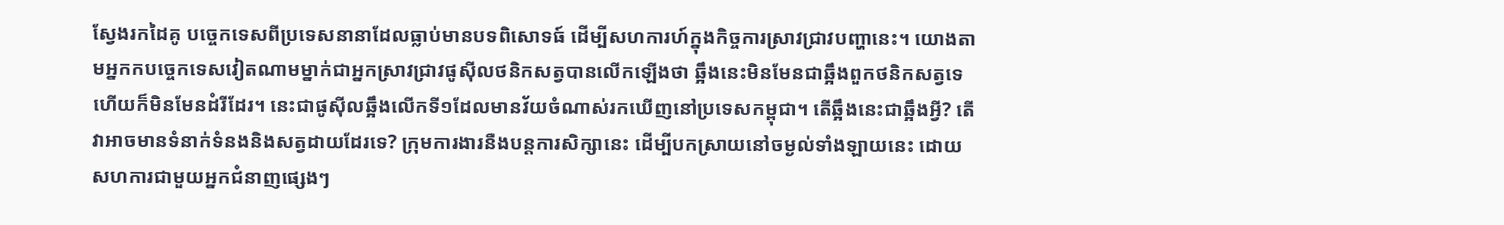ស្វែងរកដៃគូ បច្ចេកទេសពីប្រទេសនានាដែលធ្លាប់មានបទពិសោទធ៍ ដើម្បីសហការហ៍ក្នុងកិច្ចការស្រាវជ្រាវបញ្ហានេះ។ យោងតាមអ្នកកបច្ចេកទេសវៀតណាមម្នាក់ជាអ្នកស្រាវជ្រាវផូស៊ីលថនិកសត្វបានលើកឡើងថា ឆ្អឹងនេះមិនមែនជាឆ្អឹងពួកថនិកសត្វទេ ហើយក៏មិនមែនដំរីដែរ។ នេះជាផូស៊ីលឆ្អឹងលើកទី១ដែលមានវ័យចំណាស់រកឃើញនៅប្រទេសកម្ពុជា។ តើឆ្អឹងនេះជាឆ្អឹងអ្វី? តើវាអាចមានទំនាក់ទំនងនិងសត្វដាយដែរទេ? ក្រុមការងារនឺងបន្តការសិក្សានេះ ដើម្បីបកស្រាយនៅចម្ងល់ទាំងឡាយនេះ ដោយសហការជាមួយអ្នកជំនាញផ្សេងៗ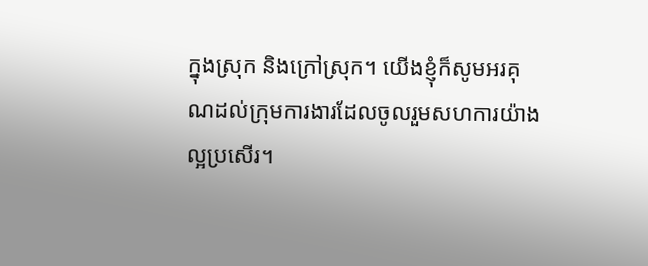ក្នុងស្រុក និងក្រៅស្រុក។ យើងខ្ញុំក៏សូមអរគុណដល់ក្រុមការងារដែលចូលរួមសហការយ៉ាងល្អប្រសើរ។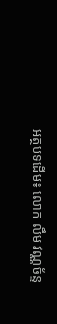អត្ថបទដើម៖ លោក លឹម វណ្ណច័ន្ទ